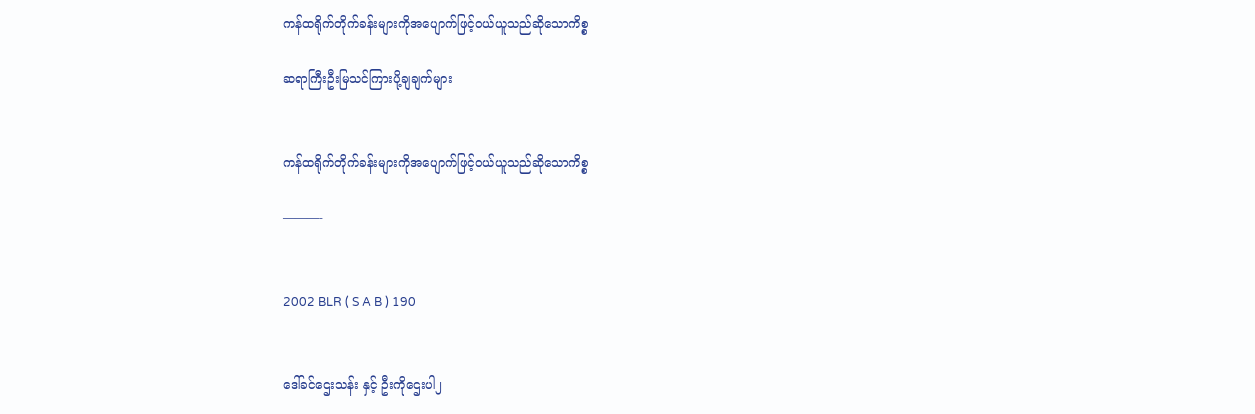ကန်ထရိုက်တိုက်ခန်းများကိုအပျောက်ဖြင့်ဝယ်ယူသည်ဆိုသောကိစ္စ

ဆရာကြီးဦးမြသင်ကြားပို့ချချက်များ


ကန်ထရိုက်တိုက်ခန်းများကိုအပျောက်ဖြင့်ဝယ်ယူသည်ဆိုသောကိစ္စ

———-


2002 BLR ( S A B ) 190


ဒေါ်ခင်ဌေးသန်း နှင့် ဦးကိုဌေးပါ၂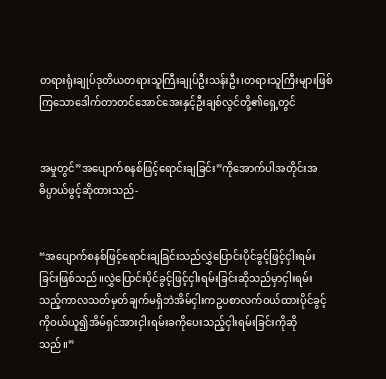တရားရုံးချုပ်ဒုတိယတရားသူကြီးချုပ်ဦးသန်းဦး၊တရားသူကြီးများဖြစ်ကြသောဒေါက်တာတင်အောင်အေးနှင့်ဦးချစ်လွင်တို့၏ရှေ့တွင်


အမှုတွင်”အပျောက်စနစ်ဖြင့်ရောင်းချခြင်း”ကိုအောက်ပါအတိုင်းအဓိပ္ပာယ်ဖွင့်ဆိုထားသည်-


“အပျောက်စနစ်ဖြင့်ရောင်းချခြင်းသည်လွှဲပြောင်းပိုင်ခွင့်ဖြင့်ငှါးရမ်းခြင်းဖြစ်သည်။လွှဲပြောင်းပိုင်ခွင့်ဖြင့်ငှါးရမ်းခြင်းဆိုသည်မှာငှါးရမ်းသည့်ကာလသတ်မှတ်ချက်မရှိဘဲအိမ်ငှါးကဥပစာလက်ဝယ်ထားပိုင်ခွင့်ကိုဝယ်ယူ၍အိမ်ရှင်အားငှါးရမ်းခကိုပေးသည့်ငှါးရမ်းခြင်းကိုဆိုသည်။”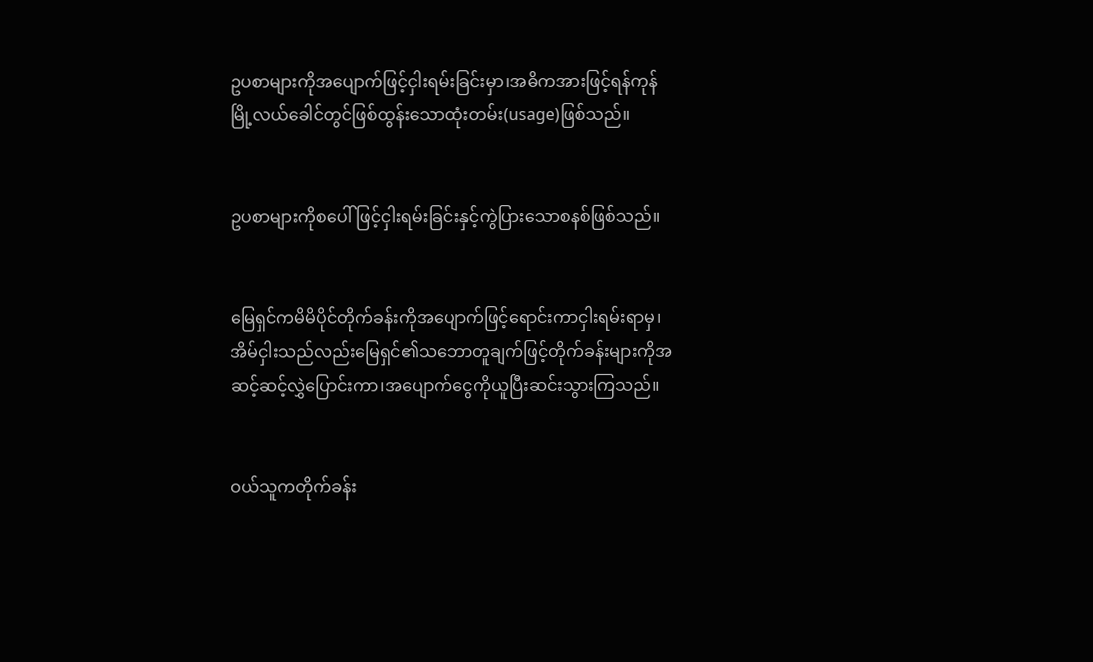ဥပစာများကိုအပျောက်ဖြင့်ငှါးရမ်းခြင်းမှာ၊အဓိကအားဖြင့်ရန်ကုန်မြို့လယ်ခေါင်တွင်ဖြစ်ထွန်းသောထုံးတမ်း(usage)ဖြစ်သည်။


ဥပစာများကိုစပေါ်ဖြင့်ငှါးရမ်းခြင်းနှင့်ကွဲပြားသောစနစ်ဖြစ်သည်။


မြေရှင်ကမိမိပိုင်တိုက်ခန်းကိုအပျောက်ဖြင့်ရောင်းကာငှါးရမ်းရာမှ၊အိမ်ငှါးသည်လည်းမြေရှင်၏သဘောတူချက်ဖြင့်တိုက်ခန်းများကိုအဆင့်ဆင့်လွှဲပြောင်းကာ၊အပျောက်ငွေကိုယူပြီးဆင်းသွားကြသည်။


ဝယ်သူကတိုက်ခန်း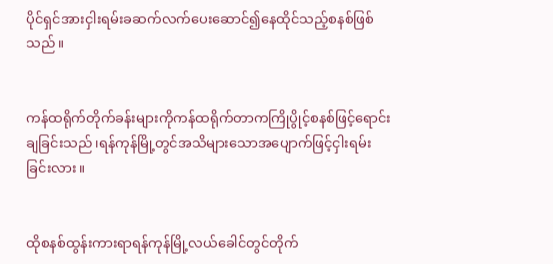ပိုင်ရှင်အားငှါးရမ်းခဆက်လက်ပေးဆောင်၍နေထိုင်သည့်စနစ်ဖြစ်သည်။


ကန်ထရိုက်တိုက်ခန်းများကိုကန်ထရိုက်တာကကြိုပွိုင့်စနစ်ဖြင့်ရောင်းချခြင်းသည်၊ရန်ကုန်မြို့တွင်အသိများသောအပျောက်ဖြင့်ငှါးရမ်းခြင်းလား။


ထိုစနစ်ထွန်းကားရာရန်ကုန်မြို့လယ်ခေါင်တွင်တိုက်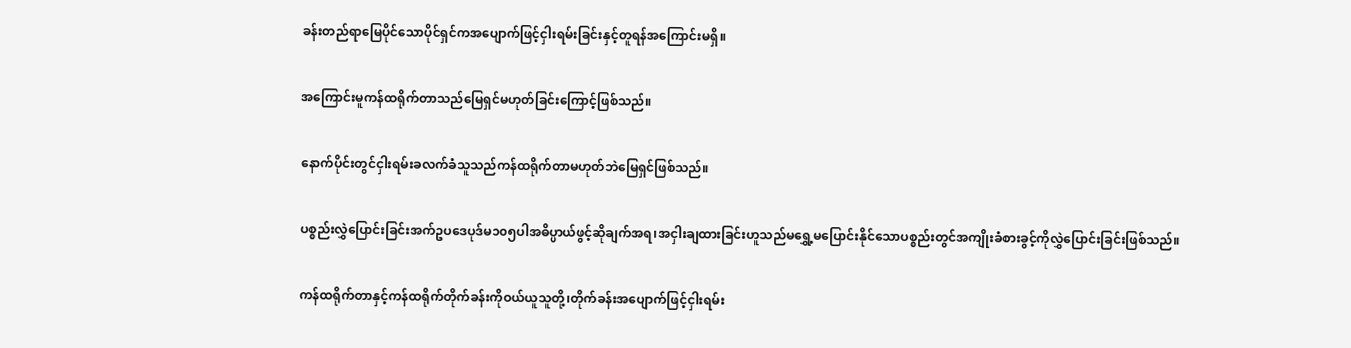ခန်းတည်ရာမြေပိုင်သောပိုင်ရှင်ကအပျောက်ဖြင့်ငှါးရမ်းခြင်းနှင့်တူရန်အကြောင်းမရှိ။


အကြောင်းမူကန်ထရိုက်တာသည်မြေရှင်မဟုတ်ခြင်းကြောင့်ဖြစ်သည်။


နောက်ပိုင်းတွင်ငှါးရမ်းခလက်ခံသူသည်ကန်ထရိုက်တာမဟုတ်ဘဲမြေရှင်ဖြစ်သည်။


ပစ္စည်းလွှဲပြောင်းခြင်းအက်ဥပဒေပုဒ်မ၁၀၅ပါအဓိပ္ပာယ်ဖွင့်ဆိုချက်အရ၊အငှါးချထားခြင်းဟူသည်မရွှေ့မပြောင်းနိုင်သောပစ္စည်းတွင်အကျိုးခံစားခွင့်ကိုလွှဲပြောင်းခြင်းဖြစ်သည်။


ကန်ထရိုက်တာနှင့်ကန်ထရိုက်တိုက်ခန်းကိုဝယ်ယူသူတို့၊တိုက်ခန်းအပျောက်ဖြင့်ငှါးရမ်း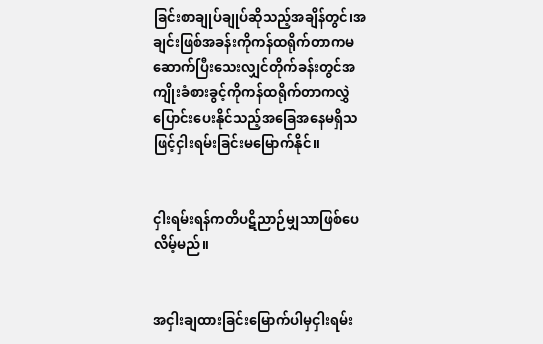ခြင်းစာချုပ်ချုပ်ဆိုသည့်အချိန်တွင်၊အချင်းဖြစ်အခန်းကိုကန်ထရိုက်တာကမဆောက်ပြီးသေးလျှင်တိုက်ခန်းတွင်အကျိုးခံစားခွင့်ကိုကန်ထရိုက်တာကလွှဲပြောင်းပေးနိုင်သည့်အခြေအနေမရှိသဖြင့်ငှါးရမ်းခြင်းမမြောက်နိုင်။


ငှါးရမ်းရန်ကတိပဋိညာဉ်မျှသာဖြစ်ပေလိမ့်မည်။


အငှါးချထားခြင်းမြောက်ပါမှငှါးရမ်း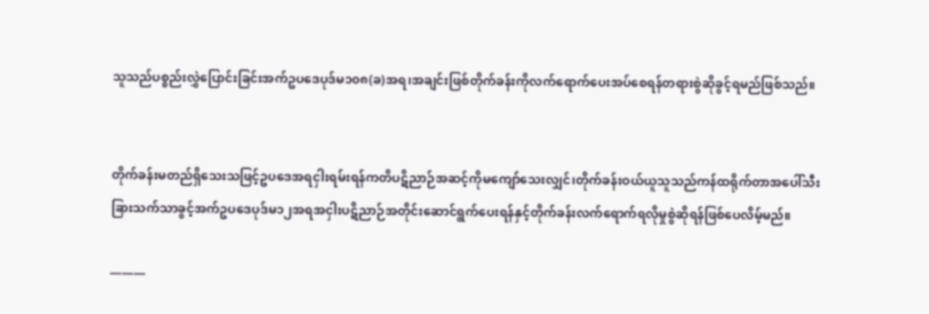သူသည်ပစ္စည်းလွှဲပြောင်းခြင်းအက်ဥပဒေပုဒ်မ၁၀၈(ခ)အရ၊အချင်းဖြစ်တိုက်ခန်းကိုလက်ရောက်ပေးအပ်စေရန်တရားစွဲဆိုခွင့်ရမည်ဖြစ်သည်။


တိုက်ခန်းမတည်ရှိသေးသဖြင့်ဥပဒေအရငှါးရမ်းရန်ကတိပဋိညာဉ်အဆင့်ကိုမကျော်သေးလျှင်၊တိုက်ခန်းဝယ်ယူသူသည်ကန်ထရိုက်တာအပေါ်သီးခြားသက်သာခွင့်အက်ဥပဒေပုဒ်မ၁၂အရအငှါးပဋိညာဉ်အတိုင်းဆောင်ရွက်ပေးရန်နှင့်တိုက်ခန်းလက်ရောက်ရလိုမှုစွဲဆိုရန်ဖြစ်ပေလိမ့်မည်။

———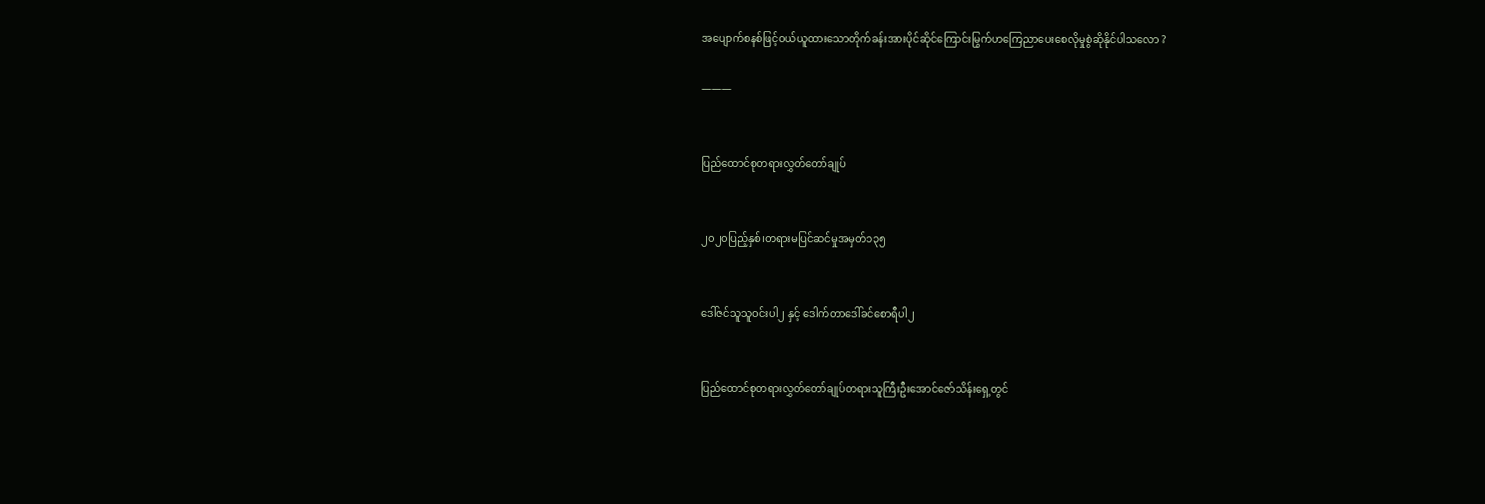အပျောက်စနစ်ဖြင့်ဝယ်ယူထားသောတိုက်ခန်းအားပိုင်ဆိုင်ကြောင်းမြွက်ဟကြေညာပေးစေလိုမှုစွဲဆိုနိုင်ပါသလော ?

———


ပြည်ထောင်စုတရားလွှတ်တော်ချုပ်


၂၀၂၀ပြည့်နှစ်၊တရားမပြင်ဆင်မှုအမှတ်၁၃၅


ဒေါ်ဇင်သူသူဝင်းပါ၂ နှင့် ဒေါက်တာဒေါ်ခင်စောရီပါ၂


ပြည်ထောင်စုတရားလွှတ်တော်ချုပ်တရားသူကြီးဦးအောင်ဇော်သိန်းရှေ့တွင်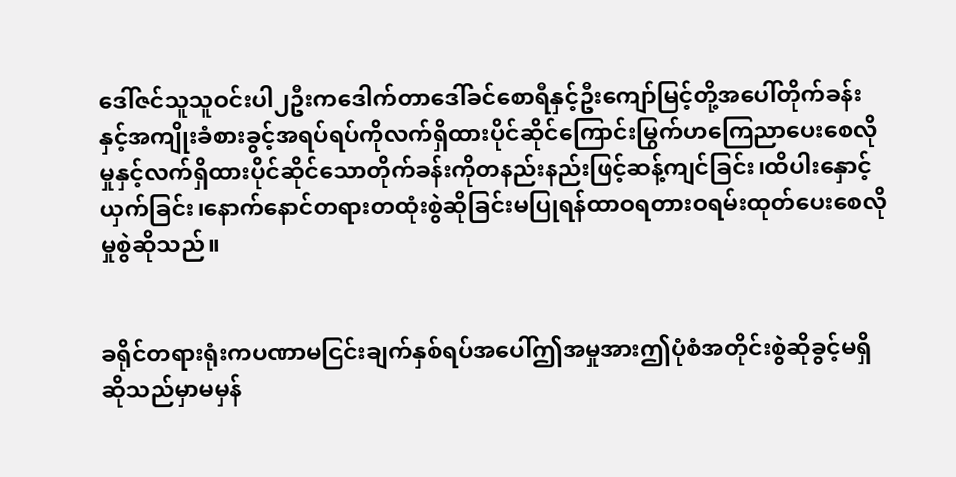ဒေါ်ဇင်သူသူဝင်းပါ၂ဦးကဒေါက်တာဒေါ်ခင်စောရီနှင့်ဦးကျော်မြင့်တို့အပေါ်တိုက်ခန်းနှင့်အကျိုးခံစားခွင့်အရပ်ရပ်ကိုလက်ရှိထားပိုင်ဆိုင်ကြောင်းမြွက်ဟကြေညာပေးစေလိုမှုနှင့်လက်ရှိထားပိုင်ဆိုင်သောတိုက်ခန်းကိုတနည်းနည်းဖြင့်ဆန့်ကျင်ခြင်း၊ထိပါးနှောင့်ယှက်ခြင်း၊နောက်နောင်တရားတထုံးစွဲဆိုခြင်းမပြုရန်ထာဝရတားဝရမ်းထုတ်ပေးစေလိုမှုစွဲဆိုသည်။


ခရိုင်တရားရုံးကပဏာမငြင်းချက်နှစ်ရပ်အပေါ်ဤအမှုအားဤပုံစံအတိုင်းစွဲဆိုခွင့်မရှိဆိုသည်မှာမမှန်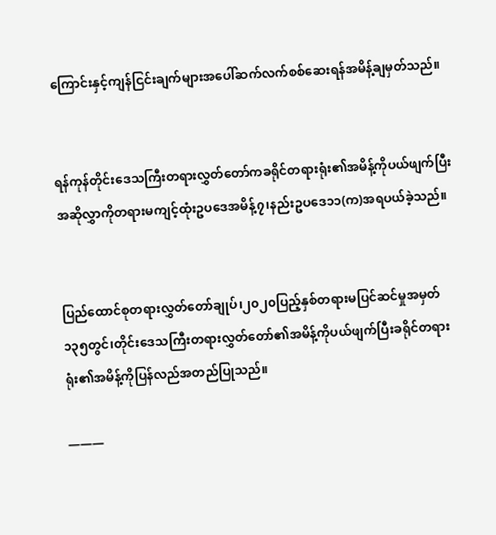ကြောင်းနှင့်ကျန်ငြင်းချက်များအပေါ်ဆက်လက်စစ်ဆေးရန်အမိန့်ချမှတ်သည်။


ရန်ကုန်တိုင်းဒေသကြီးတရားလွှတ်တော်ကခရိုင်တရားရုံး၏အမိန့်ကိုပယ်ဖျက်ပြီးအဆိုလွှာကိုတရားမကျင့်ထုံးဥပဒေအမိန့်၇၊နည်းဥပဒေ၁၁(က)အရပယ်ခဲ့သည်။


ပြည်ထောင်စုတရားလွှတ်တော်ချုပ်၊၂၀၂၀ပြည့်နှစ်တရားမပြင်ဆင်မှုအမှတ်၁၃၅တွင်၊တိုင်းဒေသကြီးတရားလွှတ်တော်၏အမိန့်ကိုပယ်ဖျက်ပြီးခရိုင်တရားရုံး၏အမိန့်ကိုပြန်လည်အတည်ပြုသည်။

———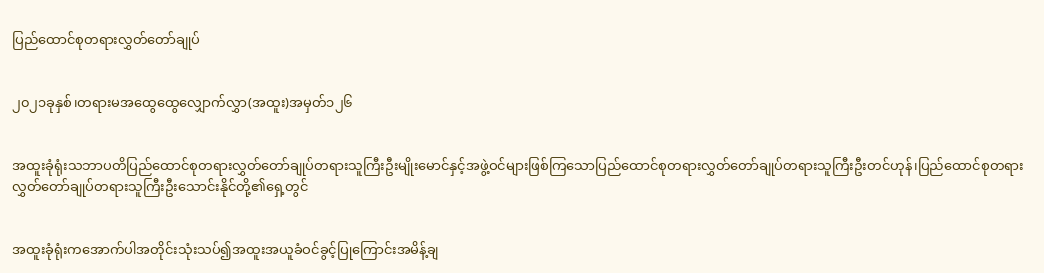ပြည်ထောင်စုတရားလွှတ်တော်ချုပ်


၂၀၂၁ခုနှစ်၊တရားမအထွေထွေလျှောက်လွှာ(အထူး)အမှတ်၁၂၆


အထူးခုံရုံးသဘာပတိပြည်ထောင်စုတရားလွှတ်တော်ချုပ်တရားသူကြီးဦးမျိုးမောင်နှင့်အဖွဲ့ဝင်များဖြစ်ကြသောပြည်ထောင်စုတရားလွှတ်တော်ချုပ်တရားသူကြီးဦးတင်ဟုန်၊ပြည်ထောင်စုတရားလွှတ်တော်ချုပ်တရားသူကြီးဦးသောင်းနိုင်တို့၏ရှေ့တွင်


အထူးခုံရုံးကအောက်ပါအတိုင်းသုံးသပ်၍အထူးအယူခံဝင်ခွင့်ပြုကြောင်းအမိန့်ချ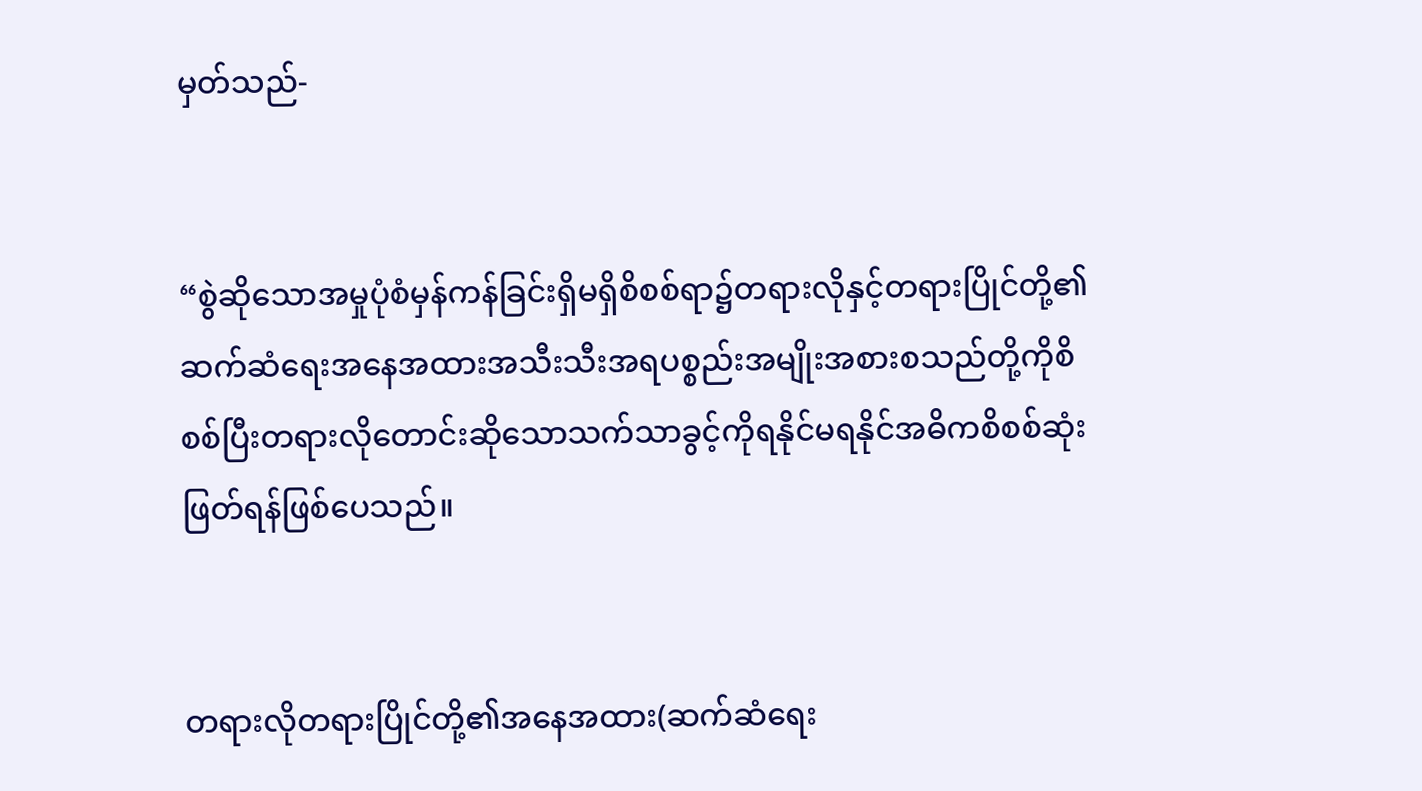မှတ်သည်-


“စွဲဆိုသောအမှုပုံစံမှန်ကန်ခြင်းရှိမရှိစိစစ်ရာ၌တရားလိုနှင့်တရားပြိုင်တို့၏ဆက်ဆံရေးအနေအထားအသီးသီးအရပစ္စည်းအမျိုးအစားစသည်တို့ကိုစိစစ်ပြီးတရားလိုတောင်းဆိုသောသက်သာခွင့်ကိုရနိုင်မရနိုင်အဓိကစိစစ်ဆုံးဖြတ်ရန်ဖြစ်ပေသည်။


တရားလိုတရားပြိုင်တို့၏အနေအထား(ဆက်ဆံရေး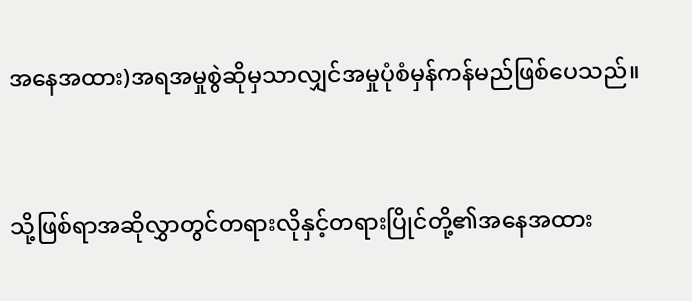အနေအထား)အရအမှုစွဲဆိုမှသာလျှင်အမှုပုံစံမှန်ကန်မည်ဖြစ်ပေသည်။


သို့ဖြစ်ရာအဆိုလွှာတွင်တရားလိုနှင့်တရားပြိုင်တို့၏အနေအထား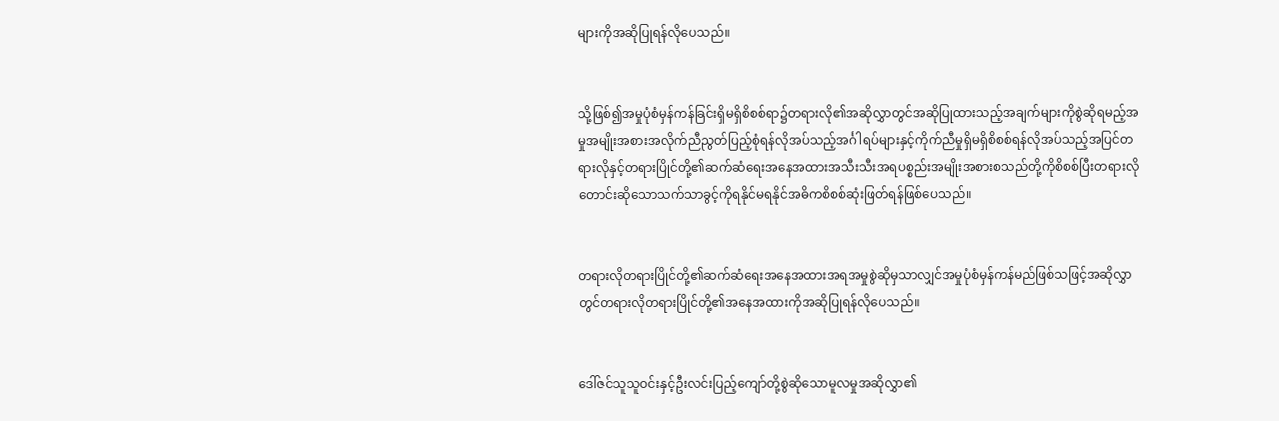များကိုအဆိုပြုရန်လိုပေသည်။


သို့ဖြစ်၍အမှုပုံစံမှန်ကန်ခြင်းရှိမရှိစိစစ်ရာ၌တရားလို၏အဆိုလွှာတွင်အဆိုပြုထားသည့်အချက်များကိုစွဲဆိုရမည့်အမှုအမျိုးအစားအလိုက်ညီညွတ်ပြည့်စုံရန်လိုအပ်သည့်အင်္ဂါရပ်များနှင့်ကိုက်ညီမှုရှိမရှိစိစစ်ရန်လိုအပ်သည့်အပြင်တရားလိုနှင့်တရားပြိုင်တို့၏ဆက်ဆံရေးအနေအထားအသီးသီးအရပစ္စည်းအမျိုးအစားစသည်တို့ကိုစိစစ်ပြီးတရားလိုတောင်းဆိုသောသက်သာခွင့်ကိုရနိုင်မရနိုင်အဓိကစိစစ်ဆုံးဖြတ်ရန်ဖြစ်ပေသည်။


တရားလိုတရားပြိုင်တို့၏ဆက်ဆံရေးအနေအထားအရအမှုစွဲဆိုမှသာလျှင်အမှုပုံစံမှန်ကန်မည်ဖြစ်သဖြင့်အဆိုလွှာတွင်တရားလိုတရားပြိုင်တို့၏အနေအထားကိုအဆိုပြုရန်လိုပေသည်။


ဒေါ်ဇင်သူသူဝင်းနှင့်ဦးလင်းပြည့်ကျော်တို့စွဲဆိုသောမူလမှုအဆိုလွှာ၏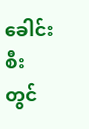ခေါင်းစီးတွင်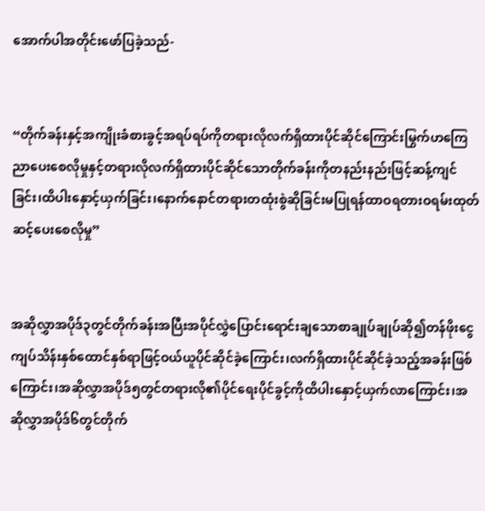အောက်ပါအတိုင်းဖော်ပြခဲ့သည်-


“တိုက်ခန်းနှင့်အကျိုးခံစားခွင့်အရပ်ရပ်ကိုတရားလိုလက်ရှိထားပိုင်ဆိုင်ကြောင်းမြွက်ဟကြေညာပေးစေလိုမှုနှင့်တရားလိုလက်ရှိထားပိုင်ဆိုင်သောတိုက်ခန်းကိုတနည်းနည်းဖြင့်ဆန့်ကျင်ခြင်း၊ထိပါးနှောင့်ယှက်ခြင်း၊နောက်နောင်တရားတထုံးစွဲဆိုခြင်းမပြုရန်ထာဝရတားဝရမ်းထုတ်ဆင့်ပေးစေလိုမှု”


အဆိုလွှာအပိုဒ်၃တွင်တိုက်ခန်းအပြီးအပိုင်လွှဲပြောင်းရောင်းချသောစာချုပ်ချုပ်ဆို၍တန်ဖိုးငွေကျပ်သိန်းနှစ်ထောင်နှစ်ရာဖြင့်ဝယ်ယူပိုင်ဆိုင်ခဲ့ကြောင်း၊လက်ရှိထားပိုင်ဆိုင်ခဲ့သည့်အခန်းဖြစ်ကြောင်း၊အဆိုလွှာအပိုဒ်၅တွင်တရားလို၏ပိုင်ရေးပိုင်ခွင့်ကိုထိပါးနှောင့်ယှက်လာကြောင်း၊အဆိုလွှာအပိုဒ်၆တွင်တိုက်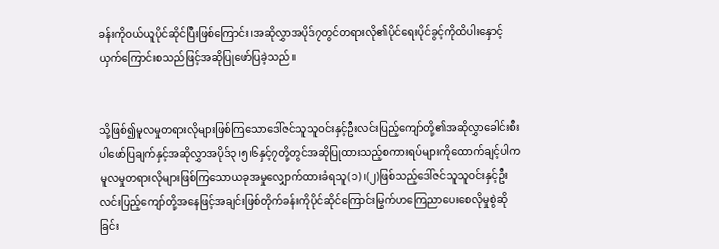ခန်းကိုဝယ်ယူပိုင်ဆိုင်ပြီးဖြစ်ကြောင်း၊အဆိုလွှာအပိုဒ်၇တွင်တရားလို၏ပိုင်ရေးပိုင်ခွင့်ကိုထိပါးနှောင့်ယှက်ကြောင်းစသည်ဖြင့်အဆိုပြုဖော်ပြခဲ့သည်။


သို့ဖြစ်၍မူလမှုတရားလိုများဖြစ်ကြသောဒေါ်ဇင်သူသူဝင်းနှင့်ဦးလင်းပြည့်ကျော်တို့၏အဆိုလွှာခေါင်းစီးပါဖော်ပြချက်နှင့်အဆိုလွှာအပိုဒ်၃၊၅၊၆နှင့်၇တို့တွင်အဆိုပြုထားသည့်စကားရပ်များကိုထောက်ချင့်ပါကမူလမှုတရားလိုများဖြစ်ကြသောယခုအမှုလျှောက်ထားခံရသူ(၁)၊(၂)ဖြစ်သည့်ဒေါ်ဇင်သူသူဝင်းနှင့်ဦးလင်းပြည့်ကျော်တို့အနေဖြင့်အချင်းဖြစ်တိုက်ခန်းကိုပိုင်ဆိုင်ကြောင်းမြွက်ဟကြေညာပေးစေလိုမှုစွဲဆိုခြင်း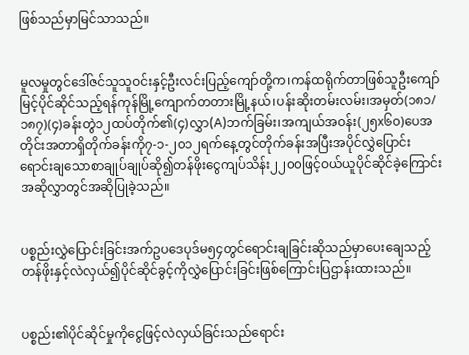ဖြစ်သည်မှာမြင်သာသည်။


မူလမှုတွင်ဒေါ်ဇင်သူသူဝင်းနှင့်ဦးလင်းပြည့်ကျော်တို့က၊ကန်ထရိုက်တာဖြစ်သူဦးကျော်မြင့်ပိုင်ဆိုင်သည့်ရန်ကုန်မြို့ကျောက်တတားမြို့နယ်၊ပန်းဆိုးတမ်းလမ်း၊အမှတ်(၁၈၁/၁၈၇)(၄)ခန်းတွဲ၁၂ထပ်တိုက်၏(၄)လွှာ(A)ဘက်ခြမ်း၊အကျယ်အဝန်း(၂၅x၆၀)ပေအတိုင်းအတာရှိတိုက်ခန်းကို၇-၁-၂၀၁၂ရက်နေ့တွင်တိုက်ခန်းအပြီးအပိုင်လွှဲပြောင်းရောင်းချသောစာချုပ်ချုပ်ဆို၍တန်ဖိုးငွေကျပ်သိန်း၂၂၀၀ဖြင့်ဝယ်ယူပိုင်ဆိုင်ခဲ့ကြောင်းအဆိုလွှာတွင်အဆိုပြုခဲ့သည်။


ပစ္စည်းလွှဲပြောင်းခြင်းအက်ဥပဒေပုဒ်မ၅၄တွင်ရောင်းချခြင်းဆိုသည်မှာပေးချေသည့်တန်ဖိုးနှင့်လဲလှယ်၍ပိုင်ဆိုင်ခွင့်ကိုလွှဲပြောင်းခြင်းဖြစ်ကြောင်းပြဌာန်းထားသည်။


ပစ္စည်း၏ပိုင်ဆိုင်မှုကိုငွေဖြင့်လဲလှယ်ခြင်းသည်ရောင်း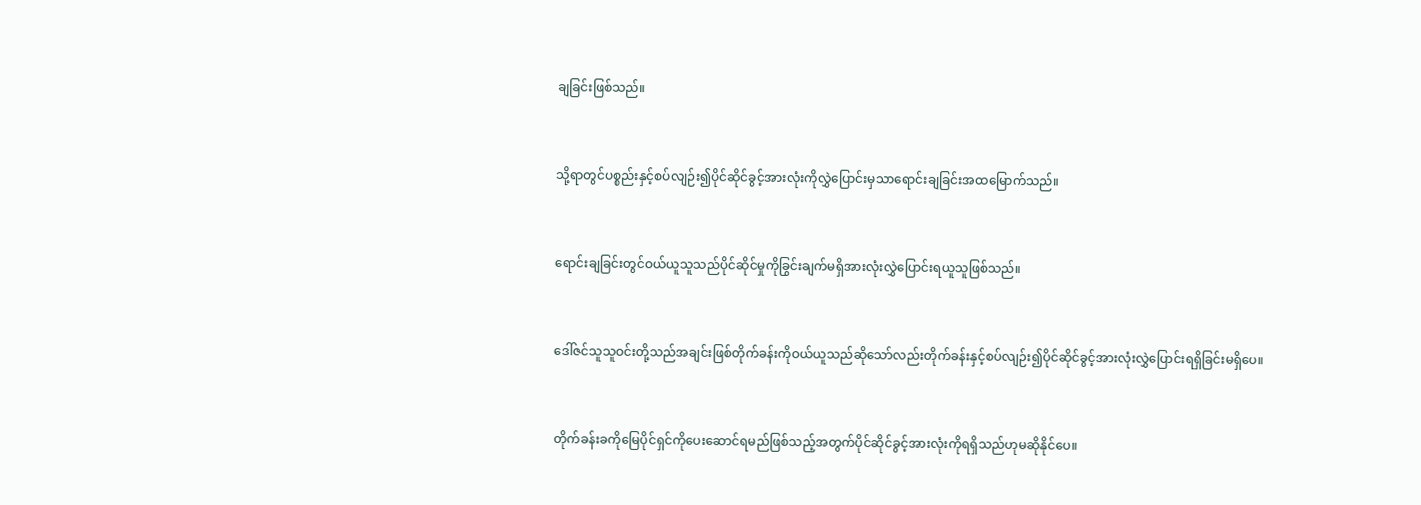ချခြင်းဖြစ်သည်။


သို့ရာတွင်ပစ္စည်းနှင့်စပ်လျဉ်း၍ပိုင်ဆိုင်ခွင့်အားလုံးကိုလွှဲပြောင်းမှသာရောင်းချခြင်းအထမြောက်သည်။


ရောင်းချခြင်းတွင်ဝယ်ယူသူသည်ပိုင်ဆိုင်မှုကိုခြွင်းချက်မရှိအားလုံးလွှဲပြောင်းရယူသူဖြစ်သည်။


ဒေါ်ဇင်သူသူဝင်းတို့သည်အချင်းဖြစ်တိုက်ခန်းကိုဝယ်ယူသည်ဆိုသော်လည်းတိုက်ခန်းနှင့်စပ်လျဉ်း၍ပိုင်ဆိုင်ခွင့်အားလုံးလွှဲပြောင်းရရှိခြင်းမရှိပေ။


တိုက်ခန်းခကိုမြေပိုင်ရှင်ကိုပေးဆောင်ရမည်ဖြစ်သည့်အတွက်ပိုင်ဆိုင်ခွင့်အားလုံးကိုရရှိသည်ဟုမဆိုနိုင်ပေ။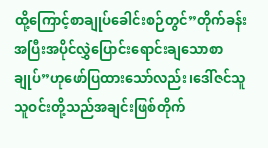ထို့ကြောင့်စာချုပ်ခေါင်းစဉ်တွင်”တိုက်ခန်းအပြီးအပိုင်လွှဲပြောင်းရောင်းချသောစာချုပ်”ဟုဖော်ပြထားသော်လည်း၊ဒေါ်ဇင်သူသူဝင်းတို့သည်အချင်းဖြစ်တိုက်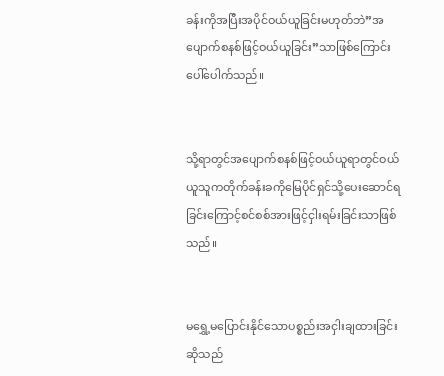ခန်းကိုအပြီးအပိုင်ဝယ်ယူခြင်းမဟုတ်ဘဲ”အပျောက်စနစ်ဖြင့်ဝယ်ယူခြင်း”သာဖြစ်ကြောင်းပေါ်ပေါက်သည်။


သို့ရာတွင်အပျောက်စနစ်ဖြင့်ဝယ်ယူရာတွင်ဝယ်ယူသူကတိုက်ခန်းခကိုမြေပိုင်ရှင်သို့ပေးဆောင်ရခြင်းကြောင့်စင်စစ်အားဖြင့်ငှါးရမ်းခြင်းသာဖြစ်သည်။


မရွှေ့မပြောင်းနိုင်သောပစ္စည်းအငှါးချထားခြင်းဆိုသည်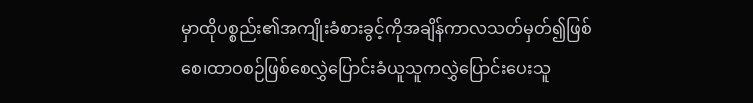မှာထိုပစ္စည်း၏အကျိုးခံစားခွင့်ကိုအချိန်ကာလသတ်မှတ်၍ဖြစ်စေ၊ထာဝစဉ်ဖြစ်စေလွှဲပြောင်းခံယူသူကလွှဲပြောင်းပေးသူ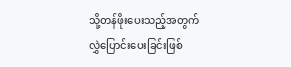သို့တန်ဖိုးပေးသည့်အတွက်လွှဲပြောင်းပေးခြင်းဖြစ်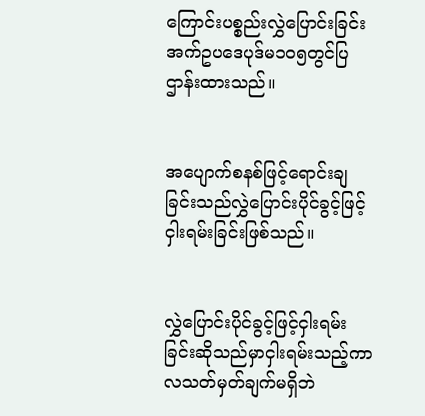ကြောင်းပစ္စည်းလွှဲပြောင်းခြင်းအက်ဥပဒေပုဒ်မ၁၀၅တွင်ပြဌာန်းထားသည်။


အပျောက်စနစ်ဖြင့်ရောင်းချခြင်းသည်လွှဲပြောင်းပိုင်ခွင့်ဖြင့်ငှါးရမ်းခြင်းဖြစ်သည်။


လွှဲပြောင်းပိုင်ခွင့်ဖြင့်ငှါးရမ်းခြင်းဆိုသည်မှာငှါးရမ်းသည့်ကာလသတ်မှတ်ချက်မရှိဘဲ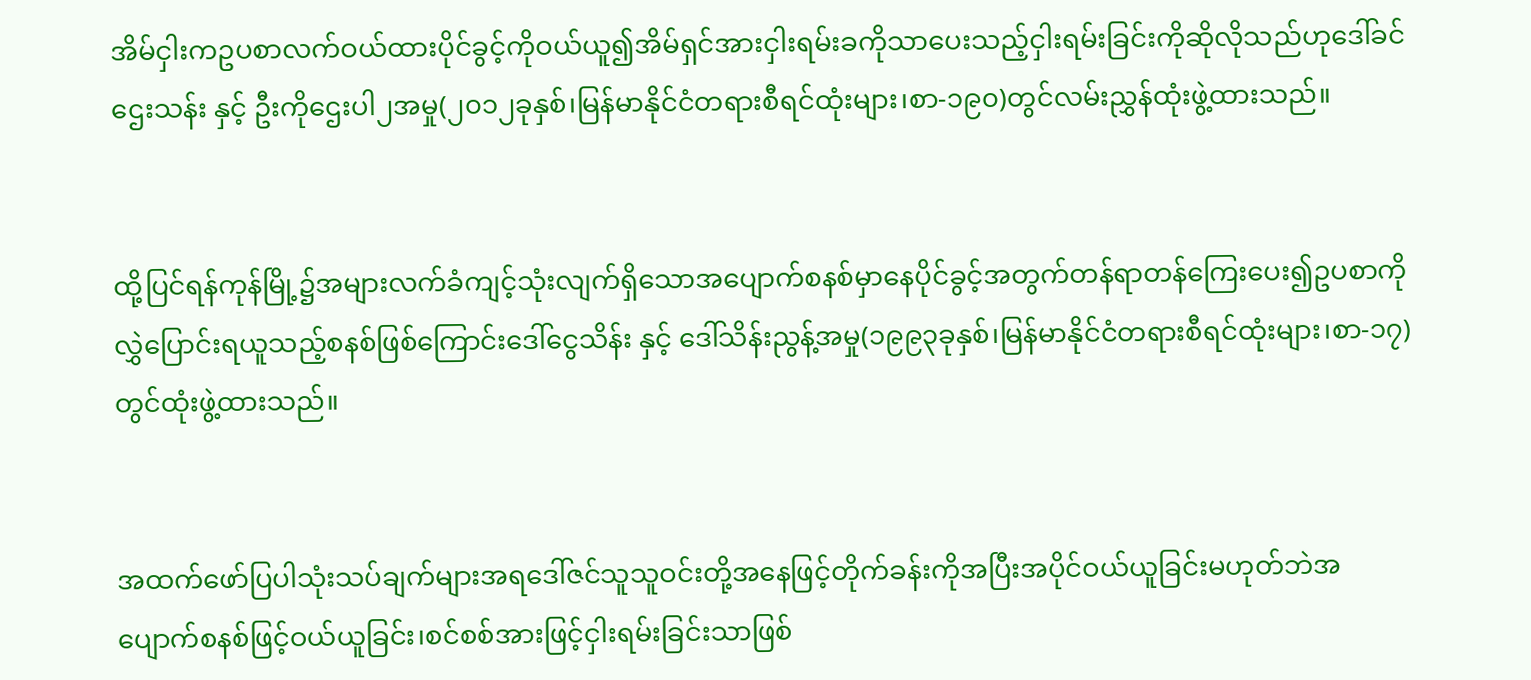အိမ်ငှါးကဥပစာလက်ဝယ်ထားပိုင်ခွင့်ကိုဝယ်ယူ၍အိမ်ရှင်အားငှါးရမ်းခကိုသာပေးသည့်ငှါးရမ်းခြင်းကိုဆိုလိုသည်ဟုဒေါ်ခင်ဌေးသန်း နှင့် ဦးကိုဌေးပါ၂အမှု(၂၀၁၂ခုနှစ်၊မြန်မာနိုင်ငံတရားစီရင်ထုံးများ၊စာ-၁၉၀)တွင်လမ်းညွှန်ထုံးဖွဲ့ထားသည်။


ထို့ပြင်ရန်ကုန်မြို့၌အများလက်ခံကျင့်သုံးလျက်ရှိသောအပျောက်စနစ်မှာနေပိုင်ခွင့်အတွက်တန်ရာတန်ကြေးပေး၍ဥပစာကိုလွှဲပြောင်းရယူသည့်စနစ်ဖြစ်ကြောင်းဒေါ်ငွေသိန်း နှင့် ဒေါ်သိန်းညွန့်အမှု(၁၉၉၃ခုနှစ်၊မြန်မာနိုင်ငံတရားစီရင်ထုံးများ၊စာ-၁၇)တွင်ထုံးဖွဲ့ထားသည်။


အထက်ဖော်ပြပါသုံးသပ်ချက်များအရဒေါ်ဇင်သူသူဝင်းတို့အနေဖြင့်တိုက်ခန်းကိုအပြီးအပိုင်ဝယ်ယူခြင်းမဟုတ်ဘဲအပျောက်စနစ်ဖြင့်ဝယ်ယူခြင်း၊စင်စစ်အားဖြင့်ငှါးရမ်းခြင်းသာဖြစ်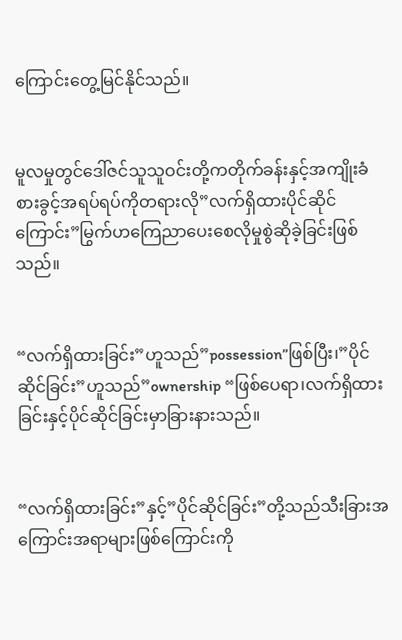ကြောင်းတွေ့မြင်နိုင်သည်။


မူလမှုတွင်ဒေါ်ဇင်သူသူဝင်းတို့ကတိုက်ခန်းနှင့်အကျိုးခံစားခွင့်အရပ်ရပ်ကိုတရားလို”လက်ရှိထားပိုင်ဆိုင်ကြောင်း”မြွက်ဟကြေညာပေးစေလိုမှုစွဲဆိုခဲ့ခြင်းဖြစ်သည်။


“လက်ရှိထားခြင်း”ဟူသည်”possession”ဖြစ်ပြီး၊”ပိုင်ဆိုင်ခြင်း”ဟူသည်”ownership “ဖြစ်ပေရာ၊လက်ရှိထားခြင်းနှင့်ပိုင်ဆိုင်ခြင်းမှာခြားနားသည်။


“လက်ရှိထားခြင်း”နှင့်”ပိုင်ဆိုင်ခြင်း”တို့သည်သီးခြားအကြောင်းအရာများဖြစ်ကြောင်းကို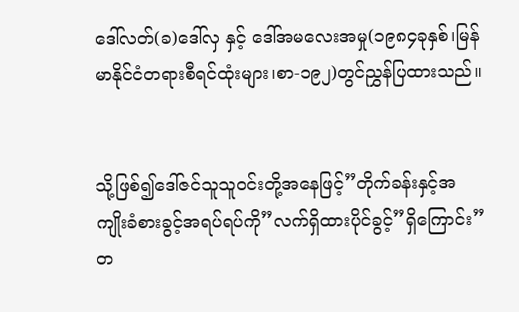ဒေါ်လတ်(ခ)ဒေါ်လှ နှင့် ဒေါ်အမလေးအမှု(၁၉၈၄ခုနှစ်၊မြန်မာနိုင်ငံတရားစီရင်ထုံးများ၊စာ-၁၉၂)တွင်ညွှန်ပြထားသည်။


သို့ဖြစ်၍ဒေါ်ဇင်သူသူဝင်းတို့အနေဖြင့်”တိုက်ခန်းနှင့်အကျိုးခံစားခွင့်အရပ်ရပ်ကို”လက်ရှိထားပိုင်ခွင့်”ရှိကြောင်း”တ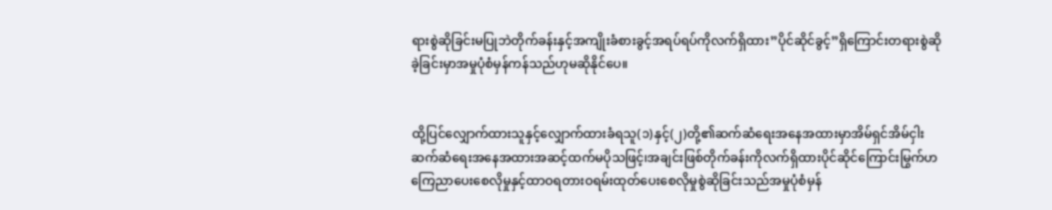ရားစွဲဆိုခြင်းမပြုဘဲတိုက်ခန်းနှင့်အကျိုးခံစားခွင့်အရပ်ရပ်ကိုလက်ရှိထား”ပိုင်ဆိုင်ခွင့်”ရှိကြောင်းတရားစွဲဆိုခဲ့ခြင်းမှာအမှုပုံစံမှန်ကန်သည်ဟုမဆိုနိုင်ပေ။


ထို့ပြင်လျှောက်ထားသူနှင့်လျှောက်ထားခံရသူ(၁)နှင့်(၂)တို့၏ဆက်ဆံရေးအနေအထားမှာအိမ်ရှင်အိမ်ငှါးဆက်ဆံရေးအနေအထားအဆင့်ထက်မပိုသဖြင့်၊အချင်းဖြစ်တိုက်ခန်းကိုလက်ရှိထားပိုင်ဆိုင်ကြောင်းမြွက်ဟကြေညာပေးစေလိုမှုနှင့်ထာဝရတားဝရမ်းထုတ်ပေးစေလိုမှုစွဲဆိုခြင်းသည်အမှုပုံစံမှန်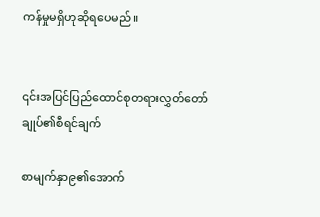ကန်မှုမရှိဟုဆိုရပေမည်။


၎င်းအပြင်ပြည်ထောင်စုတရားလွှတ်တော်ချုပ်၏စီရင်ချက်

စာမျက်နှာ၉၏အောက်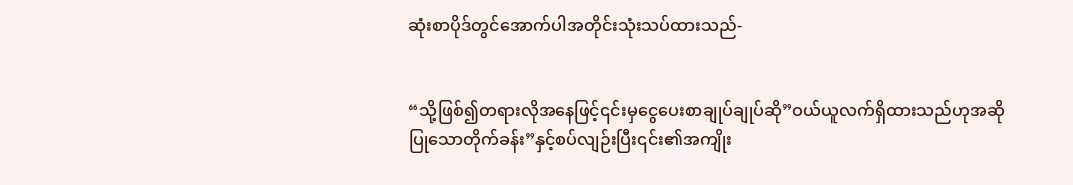ဆုံးစာပိုဒ်တွင်အောက်ပါအတိုင်းသုံးသပ်ထားသည်-


“သို့ဖြစ်၍တရားလိုအနေဖြင့်၎င်းမှငွေပေးစာချုပ်ချုပ်ဆို”ဝယ်ယူလက်ရှိထားသည်ဟုအဆိုပြုသောတိုက်ခန်း”နှင့်စပ်လျဉ်းပြီး၎င်း၏အကျိုး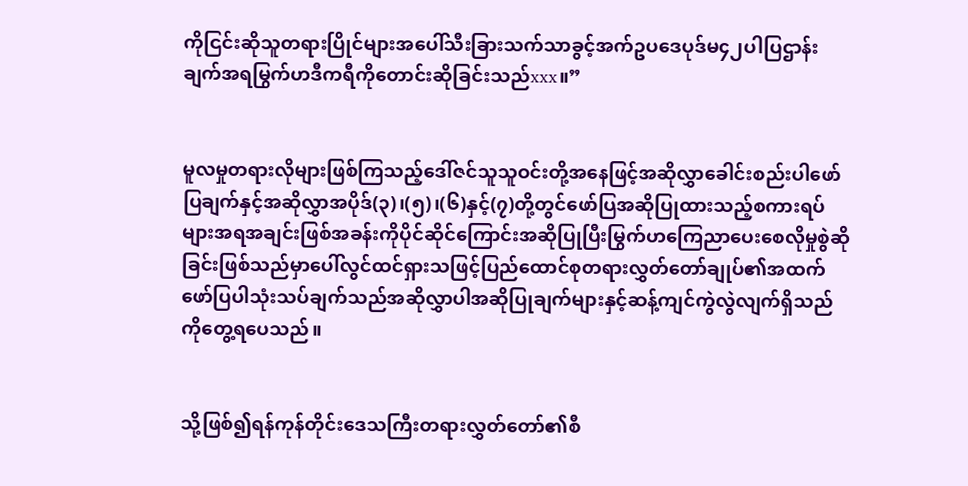ကိုငြင်းဆိုသူတရားပြိုင်များအပေါ်သီးခြားသက်သာခွင့်အက်ဥပဒေပုဒ်မ၄၂ပါပြဌာန်းချက်အရမြွက်ဟဒီကရီကိုတောင်းဆိုခြင်းသည်xxx။”


မူလမှုတရားလိုများဖြစ်ကြသည့်ဒေါ်ဇင်သူသူဝင်းတို့အနေဖြင့်အဆိုလွှာခေါင်းစည်းပါဖော်ပြချက်နှင့်အဆိုလွှာအပိုဒ်(၃)၊(၅)၊(၆)နှင့်(၇)တို့တွင်ဖော်ပြအဆိုပြုထားသည့်စကားရပ်များအရအချင်းဖြစ်အခန်းကိုပိုင်ဆိုင်ကြောင်းအဆိုပြုပြီးမြွက်ဟကြေညာပေးစေလိုမှုစွဲဆိုခြင်းဖြစ်သည်မှာပေါ်လွင်ထင်ရှားသဖြင့်ပြည်ထောင်စုတရားလွှတ်တော်ချုပ်၏အထက်ဖော်ပြပါသုံးသပ်ချက်သည်အဆိုလွှာပါအဆိုပြုချက်များနှင့်ဆန့်ကျင်ကွဲလွဲလျက်ရှိသည်ကိုတွေ့ရပေသည်။


သို့ဖြစ်၍ရန်ကုန်တိုင်းဒေသကြီးတရားလွှတ်တော်၏စီ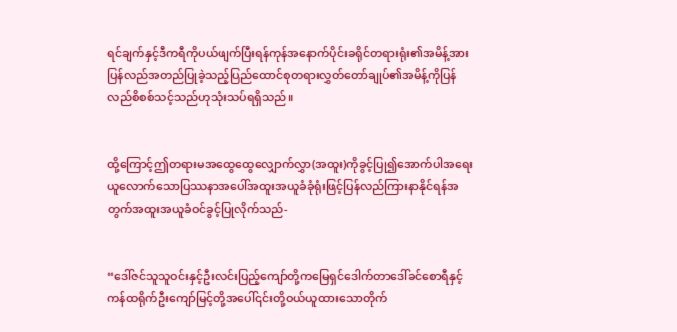ရင်ချက်နှင့်ဒီကရီကိုပယ်ဖျက်ပြီးရန်ကုန်အနောက်ပိုင်းခရိုင်တရားရုံး၏အမိန့်အားပြန်လည်အတည်ပြုခဲ့သည့်ပြည်ထောင်စုတရားလွှတ်တော်ချုပ်၏အမိန့်ကိုပြန်လည်စိစစ်သင့်သည်ဟုသုံးသပ်ရရှိသည်။


ထို့ကြောင့်ဤတရားမအထွေထွေလျှောက်လွှာ(အထူး)ကိုခွင့်ပြု၍အောက်ပါအရေးယူလောက်သောပြဿနာအပေါ်အထူးအယူခံခုံရုံးဖြင့်ပြန်လည်ကြားနာနိုင်ရန်အတွက်အထူးအယူခံဝင်ခွင့်ပြုလိုက်သည်-


“ဒေါ်ဇင်သူသူဝင်းနှင့်ဦးလင်းပြည့်ကျော်တို့ကမြေရှင်ဒေါက်တာဒေါ်ခင်စောရီနှင့်ကန်ထရိုက်ဦးကျော်မြင့်တို့အပေါ်၎င်းတို့ဝယ်ယူထားသောတိုက်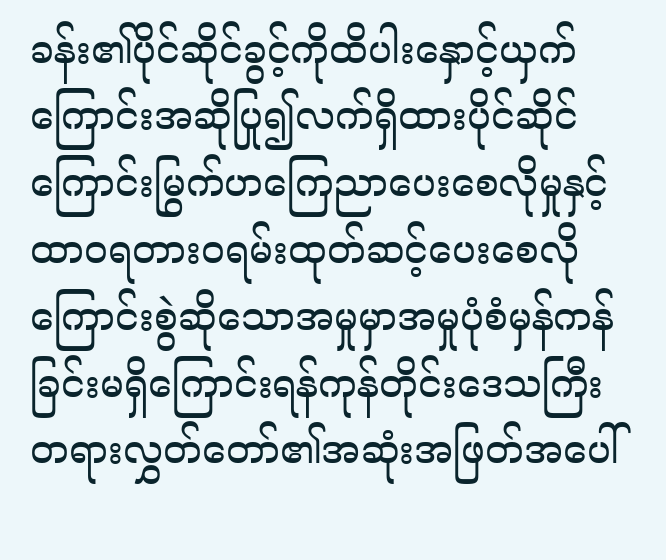ခန်း၏ပိုင်ဆိုင်ခွင့်ကိုထိပါးနှောင့်ယှက်ကြောင်းအဆိုပြု၍လက်ရှိထားပိုင်ဆိုင်ကြောင်းမြွက်ဟကြေညာပေးစေလိုမှုနှင့်ထာဝရတားဝရမ်းထုတ်ဆင့်ပေးစေလိုကြောင်းစွဲဆိုသောအမှုမှာအမှုပုံစံမှန်ကန်ခြင်းမရှိကြောင်းရန်ကုန်တိုင်းဒေသကြီးတရားလွှတ်တော်၏အဆုံးအဖြတ်အပေါ်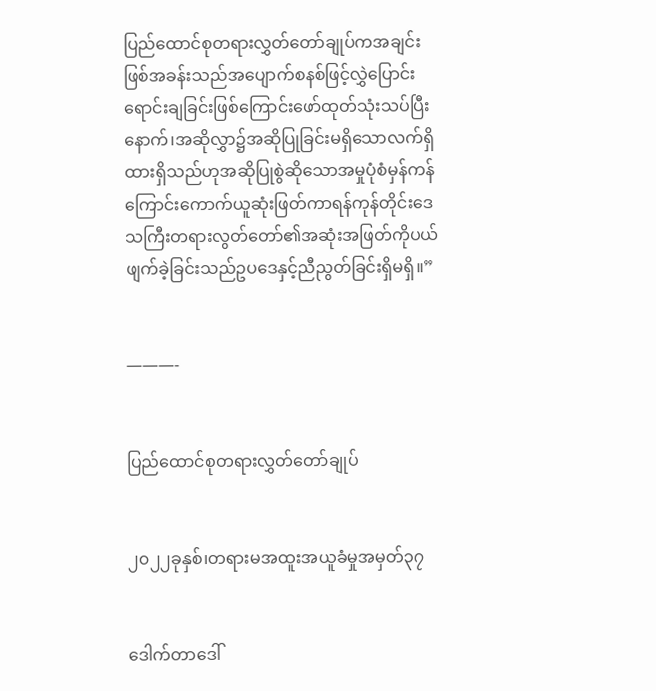ပြည်ထောင်စုတရားလွှတ်တော်ချုပ်ကအချင်းဖြစ်အခန်းသည်အပျောက်စနစ်ဖြင့်လွှဲပြောင်းရောင်းချခြင်းဖြစ်ကြောင်းဖော်ထုတ်သုံးသပ်ပြီးနောက်၊အဆိုလွှာ၌အဆိုပြုခြင်းမရှိသောလက်ရှိထားရှိသည်ဟုအဆိုပြုစွဲဆိုသောအမှုပုံစံမှန်ကန်ကြောင်းကောက်ယူဆုံးဖြတ်ကာရန်ကုန်တိုင်းဒေသကြီးတရားလွတ်တော်၏အဆုံးအဖြတ်ကိုပယ်ဖျက်ခဲ့ခြင်းသည်ဥပဒေနှင့်ညီညွတ်ခြင်းရှိမရှိ။”


———-


ပြည်ထောင်စုတရားလွှတ်တော်ချုပ်


၂၀၂၂ခုနှစ်၊တရားမအထူးအယူခံမှုအမှတ်၃၇


ဒေါက်တာဒေါ်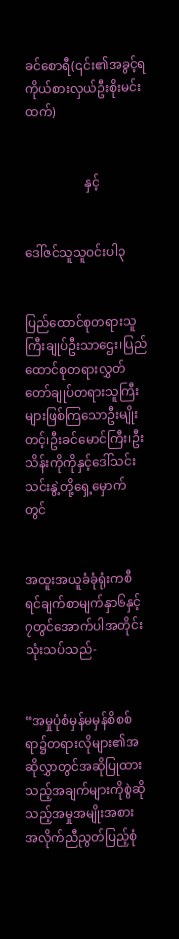ခင်စောရီ(၎င်း၏အခွင့်ရကိုယ်စားလှယ်ဦးစိုးမင်းထက်)


                   နှင့်


ဒေါ်ဇင်သူသူဝင်းပါ၃


ပြည်ထောင်စုတရားသူကြီးချုပ်ဦးသာဌေး၊ပြည်ထောင်စုတရားလွှတ်တော်ချုပ်တရားသူကြီးများဖြစ်ကြသောဦးမျိုးတင့်၊ဦးခင်မောင်ကြီး၊ဦးသိန်းကိုကိုနှင့်ဒေါ်သင်းသင်းနွဲ့တို့ရှေ့မှောက်တွင်


အထူးအယူခံခုံရုံးကစီရင်ချက်စာမျက်နှာ၆နှင့်၇တွင်အောက်ပါအတိုင်းသုံးသပ်သည်-


“အမှုပုံစံမှန်မမှန်စိစစ်ရာ၌တရားလိုများ၏အဆိုလွှာတွင်အဆိုပြုထားသည့်အချက်များကိုစွဲဆိုသည့်အမှုအမျိုးအစားအလိုက်ညီညွတ်ပြည့်စုံ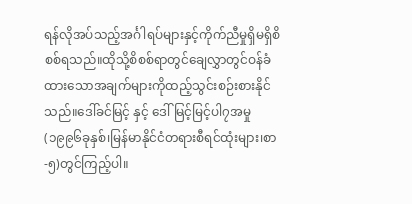ရန်လိုအပ်သည့်အင်္ဂါရပ်များနှင့်ကိုက်ညီမှုရှိမရှိစိစစ်ရသည်။ထိုသို့စိစစ်ရာတွင်ချေလွှာတွင်ဝန်ခံထားသောအချက်များကိုထည့်သွင်းစဉ်းစားနိုင်သည်။ဒေါ်ခင်မြင့် နှင့် ဒေါ်မြင့်မြင့်ပါ၇အမှု(၁၉၉၆ခုနှစ်၊မြန်မာနိုင်ငံတရားစီရင်ထုံးများ၊စာ-၅)တွင်ကြည့်ပါ။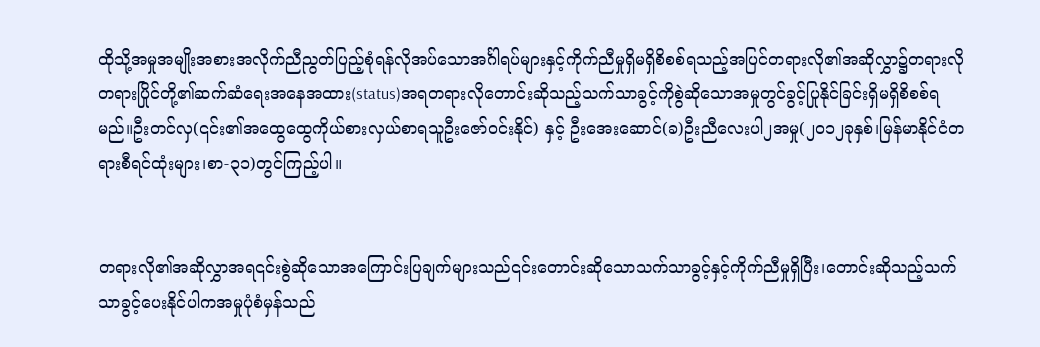ထိုသို့အမှုအမျိုးအစားအလိုက်ညီညွတ်ပြည့်စုံရန်လိုအပ်သောအင်္ဂါရပ်များနှင့်ကိုက်ညီမှုရှိမရှိစိစစ်ရသည့်အပြင်တရားလို၏အဆိုလွှာ၌တရားလိုတရားပြိုင်တို့၏ဆက်ဆံရေးအနေအထား(status)အရတရားလိုတောင်းဆိုသည့်သက်သာခွင့်ကိုစွဲဆိုသောအမှုတွင်ခွင့်ပြုနိုင်ခြင်းရှိမရှိစိစစ်ရမည်။ဦးတင်လှ(၎င်း၏အထွေထွေကိုယ်စားလှယ်စာရသူဦးဇော်ဝင်းနိုင်) နှင့် ဦးအေးဆောင်(ခ)ဦးညီလေးပါ၂အမှု(၂၀၁၂ခုနှစ်၊မြန်မာနိုင်ငံတရားစီရင်ထုံးများ၊စာ-၃၁)တွင်ကြည့်ပါ။


တရားလို၏အဆိုလွှာအရ၎င်းစွဲဆိုသောအကြောင်းပြချက်များသည်၎င်းတောင်းဆိုသောသက်သာခွင့်နှင့်ကိုက်ညီမှုရှိပြီး၊တောင်းဆိုသည့်သက်သာခွင့်ပေးနိုင်ပါကအမှုပုံစံမှန်သည်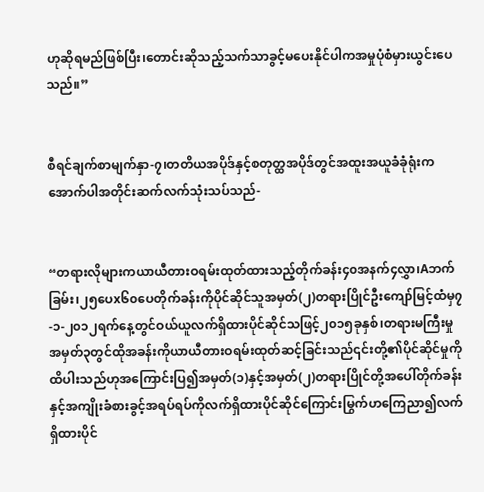ဟုဆိုရမည်ဖြစ်ပြီး၊တောင်းဆိုသည့်သက်သာခွင့်မပေးနိုင်ပါကအမှုပုံစံမှားယွင်းပေသည်။”


စီရင်ချက်စာမျက်နှာ-၇၊တတိယအပိုဒ်နှင့်စတုတ္ထအပိုဒ်တွင်အထူးအယူခံခုံရုံးကအောက်ပါအတိုင်းဆက်လက်သုံးသပ်သည်-


“တရားလိုများကယာယီတားဝရမ်းထုတ်ထားသည့်တိုက်ခန်း၄၀အနက်၄လွှာ၊Aဘက်ခြမ်း၊၂၅ပေx၆၀ပေတိုက်ခန်းကိုပိုင်ဆိုင်သူအမှတ်(၂)တရားပြိုင်ဦးကျော်မြင့်ထံမှ၇-၁-၂၀၁၂ရက်နေ့တွင်ဝယ်ယူလက်ရှိထားပိုင်ဆိုင်သဖြင့်၂၀၁၅ခုနှစ်၊တရားမကြီးမှုအမှတ်၃တွင်ထိုအခန်းကိုယာယီတားဝရမ်းထုတ်ဆင့်ခြင်းသည်၎င်းတို့၏ပိုင်ဆိုင်မှုကိုထိပါးသည်ဟုအကြောင်းပြ၍အမှတ်(၁)နှင့်အမှတ်(၂)တရားပြိုင်တို့အပေါ်တိုက်ခန်းနှင့်အကျိုးခံစားခွင့်အရပ်ရပ်ကိုလက်ရှိထားပိုင်ဆိုင်ကြောင်းမြွက်ဟကြေညာ၍လက်ရှိထားပိုင်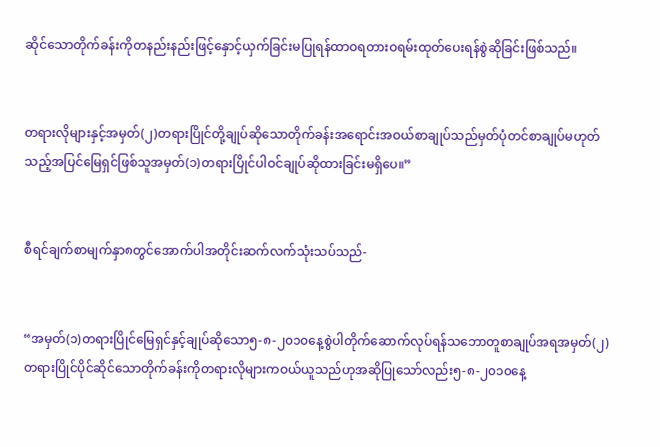ဆိုင်သောတိုက်ခန်းကိုတနည်းနည်းဖြင့်နှောင့်ယှက်ခြင်းမပြုရန်ထာဝရတားဝရမ်းထုတ်ပေးရန်စွဲဆိုခြင်းဖြစ်သည်။


တရားလိုများနှင့်အမှတ်(၂)တရားပြိုင်တို့ချုပ်ဆိုသောတိုက်ခန်းအရောင်းအဝယ်စာချုပ်သည်မှတ်ပုံတင်စာချုပ်မဟုတ်သည့်အပြင်မြေရှင်ဖြစ်သူအမှတ်(၁)တရားပြိုင်ပါဝင်ချုပ်ဆိုထားခြင်းမရှိပေ။”


စီရင်ချက်စာမျက်နှာ၈တွင်အောက်ပါအတိုင်းဆက်လက်သုံးသပ်သည်-


“အမှတ်(၁)တရားပြိုင်မြေရှင်နှင့်ချုပ်ဆိုသော၅-၈-၂၀၁၀နေ့စွဲပါတိုက်ဆောက်လုပ်ရန်သဘောတူစာချုပ်အရအမှတ်(၂)တရားပြိုင်ပိုင်ဆိုင်သောတိုက်ခန်းကိုတရားလိုများကဝယ်ယူသည်ဟုအဆိုပြုသော်လည်း၅-၈-၂၀၁၀နေ့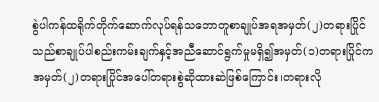စွဲပါကန်ထရိုက်တိုက်ဆောက်လုပ်ရန်သဘောတူစာချုပ်အရအမှတ်(၂)တရားပြိုင်သည်စာချုပ်ပါစည်းကမ်းချက်နှင့်အညီဆောင်ရွက်မှုမရှိ၍အမှတ်(၁)တရားပြိုင်ကအမှတ်(၂)တရားပြိုင်အပေါ်တရားစွဲဆိုထားဆဲဖြစ်ကြောင်း၊တရားလို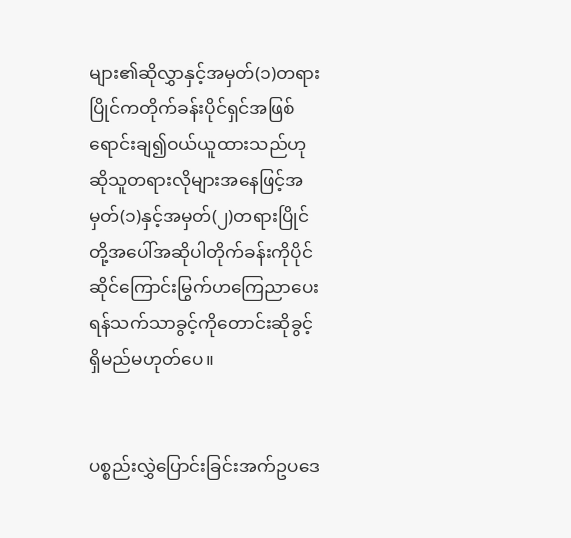များ၏ဆိုလွှာနှင့်အမှတ်(၁)တရားပြိုင်ကတိုက်ခန်းပိုင်ရှင်အဖြစ်ရောင်းချ၍ဝယ်ယူထားသည်ဟုဆိုသူတရားလိုများအနေဖြင့်အမှတ်(၁)နှင့်အမှတ်(၂)တရားပြိုင်တို့အပေါ်အဆိုပါတိုက်ခန်းကိုပိုင်ဆိုင်ကြောင်းမြွက်ဟကြေညာပေးရန်သက်သာခွင့်ကိုတောင်းဆိုခွင့်ရှိမည်မဟုတ်ပေ။


ပစ္စည်းလွှဲပြောင်းခြင်းအက်ဥပဒေ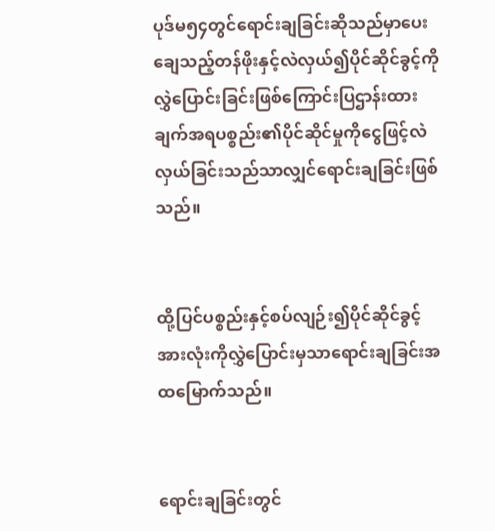ပုဒ်မ၅၄တွင်ရောင်းချခြင်းဆိုသည်မှာပေးချေသည့်တန်ဖိုးနှင့်လဲလှယ်၍ပိုင်ဆိုင်ခွင့်ကိုလွှဲပြောင်းခြင်းဖြစ်ကြောင်းပြဌာန်းထားချက်အရပစ္စည်း၏ပိုင်ဆိုင်မှုကိုငွေဖြင့်လဲလှယ်ခြင်းသည်သာလျှင်ရောင်းချခြင်းဖြစ်သည်။


ထို့ပြင်ပစ္စည်းနှင့်စပ်လျဉ်း၍ပိုင်ဆိုင်ခွင့်အားလုံးကိုလွှဲပြောင်းမှသာရောင်းချခြင်းအထမြောက်သည်။


ရောင်းချခြင်းတွင်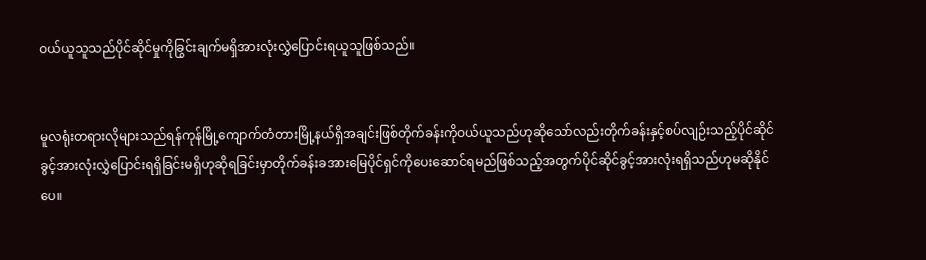ဝယ်ယူသူသည်ပိုင်ဆိုင်မှုကိုခြွင်းချက်မရှိအားလုံးလွှဲပြောင်းရယူသူဖြစ်သည်။


မူလရုံးတရားလိုများသည်ရန်ကုန်မြို့ကျောက်တံတားမြို့နယ်ရှိအချင်းဖြစ်တိုက်ခန်းကိုဝယ်ယူသည်ဟုဆိုသော်လည်းတိုက်ခန်းနှင့်စပ်လျဉ်းသည့်ပိုင်ဆိုင်ခွင့်အားလုံးလွှဲပြောင်းရရှိခြင်းမရှိဟုဆိုရခြင်းမှာတိုက်ခန်းခအားမြေပိုင်ရှင်ကိုပေးဆောင်ရမည်ဖြစ်သည့်အတွက်ပိုင်ဆိုင်ခွင့်အားလုံးရရှိသည်ဟုမဆိုနိုင်ပေ။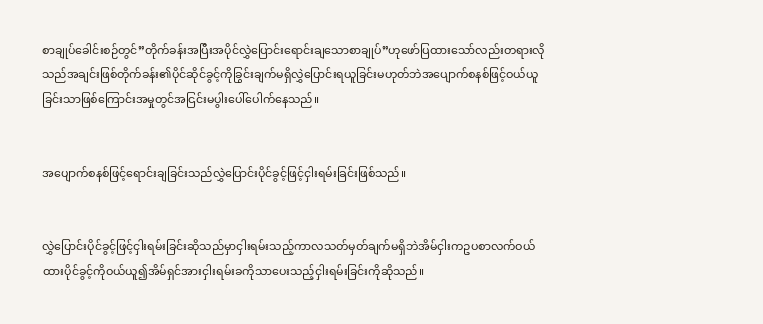စာချုပ်ခေါင်းစဉ်တွင်”တိုက်ခန်းအပြီးအပိုင်လွှဲပြောင်းရောင်းချသောစာချုပ်”ဟုဖော်ပြထားသော်လည်းတရားလိုသည်အချင်းဖြစ်တိုက်ခန်း၏ပိုင်ဆိုင်ခွင့်ကိုခြွင်းချက်မရှိလွှဲပြောင်းရယူခြင်းမဟုတ်ဘဲအပျောက်စနစ်ဖြင့်ဝယ်ယူခြင်းသာဖြစ်ကြောင်းအမှုတွင်အငြင်းမပွါးပေါ်ပေါက်နေသည်။


အပျောက်စနစ်ဖြင့်ရောင်းချခြင်းသည်လွှဲပြောင်းပိုင်ခွင့်ဖြင့်ငှါးရမ်းခြင်းဖြစ်သည်။


လွှဲပြောင်းပိုင်ခွင့်ဖြင့်ငှါးရမ်းခြင်းဆိုသည်မှာငှါးရမ်းသည့်ကာလသတ်မှတ်ချက်မရှိဘဲအိမ်ငှါးကဥပစာလက်ဝယ်ထားပိုင်ခွင့်ကိုဝယ်ယူ၍အိမ်ရှင်အားငှါးရမ်းခကိုသာပေးသည့်ငှါးရမ်းခြင်းကိုဆိုသည်။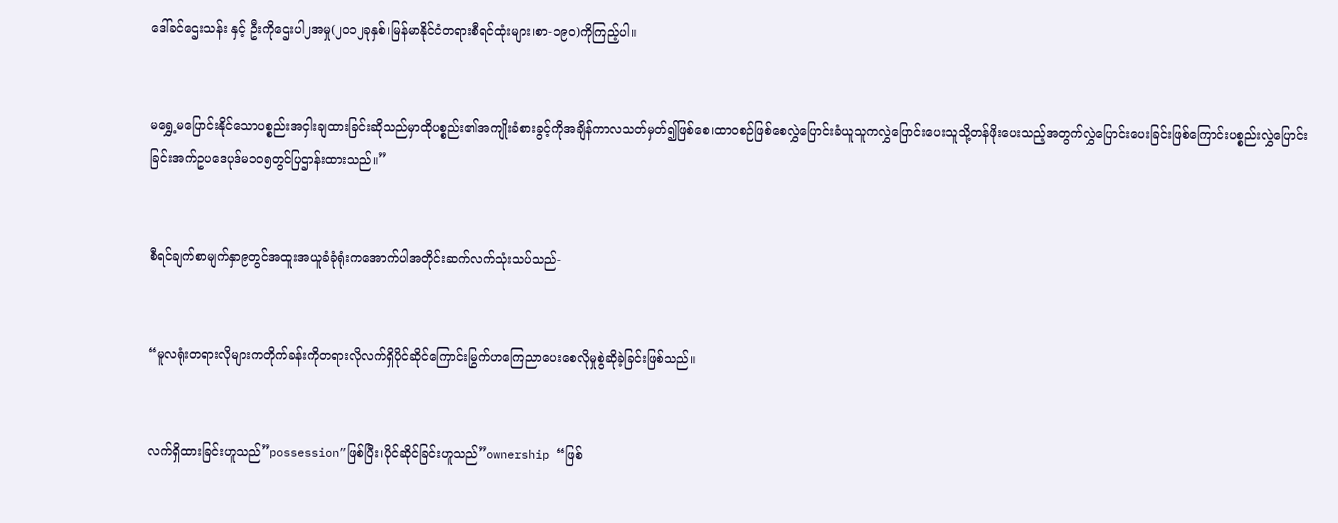ဒေါ်ခင်ဌေးသန်း နှင့် ဦးကိုဌေးပါ၂အမှု(၂၀၁၂ခုနှစ်၊မြန်မာနိုင်ငံတရားစီရင်ထုံးများ၊စာ-၁၉၀)ကိုကြည့်ပါ။


မရွှေ့မပြောင်းနိုင်သောပစ္စည်းအငှါးချထားခြင်းဆိုသည်မှာထိုပစ္စည်း၏အကျိုးခံစားခွင့်ကိုအချိန်ကာလသတ်မှတ်၍ဖြစ်စေ၊ထာဝစဉ်ဖြစ်စေလွှဲပြောင်းခံယူသူကလွှဲပြောင်းပေးသူသို့တန်ဖိုးပေးသည့်အတွက်လွှဲပြောင်းပေးခြင်းဖြစ်ကြောင်းပစ္စည်းလွှဲပြောင်းခြင်းအက်ဥပဒေပုဒ်မ၁၀၅တွင်ပြဌာန်းထားသည်။”


စီရင်ချက်စာမျက်နှာ၉တွင်အထူးအယူခံခုံရုံးကအောက်ပါအတိုင်းဆက်လက်သုံးသပ်သည်-


“မူလရုံးတရားလိုများကတိုက်ခန်းကိုတရားလိုလက်ရှိပိုင်ဆိုင်ကြောင်းမြွက်ဟကြေညာပေးစေလိုမှုစွဲဆိုခဲ့ခြင်းဖြစ်သည်။


လက်ရှိထားခြင်းဟူသည်”possession”ဖြစ်ပြီး၊ပိုင်ဆိုင်ခြင်းဟူသည်”ownership “ဖြစ်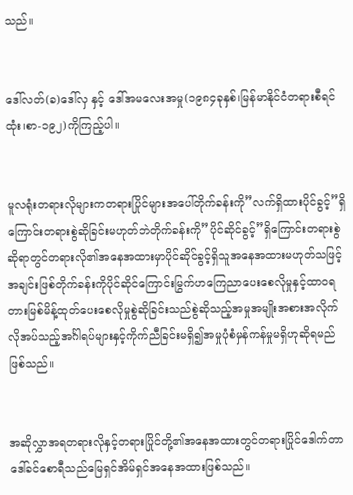သည်။


ဒေါ်လတ်(ခ)ဒေါ်လှ နှင့် ဒေါ်အမလေးအမှု(၁၉၈၄ခုနှစ်၊မြန်မာနိုင်ငံတရားစီရင်ထုံး၊စာ-၁၉၂)ကိုကြည့်ပါ။


မူလရုံးတရားလိုများကတရားပြိုင်များအပေါ်တိုက်ခန်းကို”လက်ရှိထားပိုင်ခွင့်”ရှိကြောင်းတရားစွဲဆိုခြင်းမဟုတ်ဘဲတိုက်ခန်းကို”ပိုင်ဆိုင်ခွင့်”ရှိကြောင်းတရားစွဲဆိုရာတွင်တရားလို၏အနေအထားမှာပိုင်ဆိုင်ခွင့်ရှိသူအနေအထားမဟုတ်သဖြင့်အချင်းဖြစ်တိုက်ခန်းကိုပိုင်ဆိုင်ကြောင်းမြွက်ဟကြေညာပေးစေလိုမှုနှင့်ထာဝရတားမြစ်မိန့်ထုတ်ပေးစေလိုမှုစွဲဆိုခြင်းသည်စွဲဆိုသည့်အမှုအမျိုးအစားအလိုက်လိုအပ်သည့်အင်္ဂါရပ်များနှင့်ကိုက်ညီခြင်းမရှိ၍အမှုပုံစံမှန်ကန်မှုမရှိဟုဆိုရမည်ဖြစ်သည်။


အဆိုလွှာအရတရားလိုနှင့်တရားပြိုင်တို့၏အနေအထားတွင်တရားပြိုင်ဒေါက်တာဒေါ်ခင်စောရီသည်မြေရှင်အိမ်ရှင်အနေအထားဖြစ်သည်။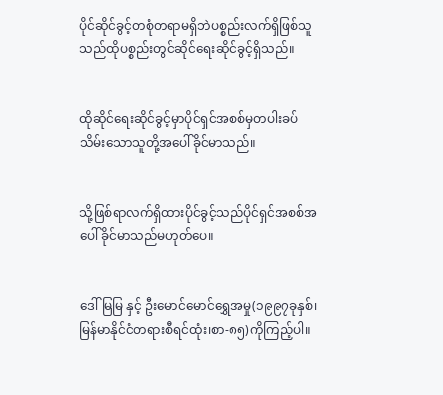ပိုင်ဆိုင်ခွင့်တစုံတရာမရှိဘဲပစ္စည်းလက်ရှိဖြစ်သူသည်ထိုပစ္စည်းတွင်ဆိုင်ရေးဆိုင်ခွင့်ရှိသည်။


ထိုဆိုင်ရေးဆိုင်ခွင့်မှာပိုင်ရှင်အစစ်မှတပါးခပ်သိမ်းသောသူတို့အပေါ်ခိုင်မာသည်။


သို့ဖြစ်ရာလက်ရှိထားပိုင်ခွင့်သည်ပိုင်ရှင်အစစ်အပေါ်ခိုင်မာသည်မဟုတ်ပေ။


ဒေါ်မြမြ နှင့် ဦးမောင်မောင်ရွှေအမှု(၁၉၉၇ခုနှစ်၊မြန်မာနိုင်ငံတရားစီရင်ထုံး၊စာ-၈၅)ကိုကြည့်ပါ။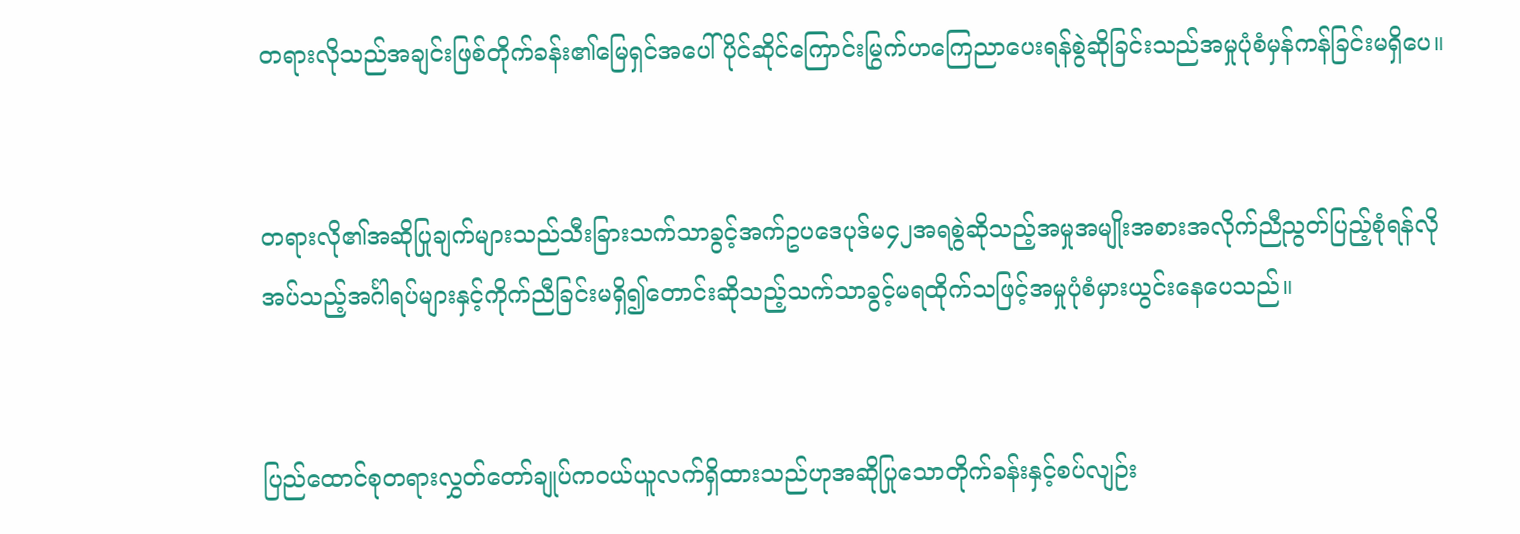တရားလိုသည်အချင်းဖြစ်တိုက်ခန်း၏မြေရှင်အပေါ်ပိုင်ဆိုင်ကြောင်းမြွက်ဟကြေညာပေးရန်စွဲဆိုခြင်းသည်အမှုပုံစံမှန်ကန်ခြင်းမရှိပေ။


တရားလို၏အဆိုပြုချက်များသည်သီးခြားသက်သာခွင့်အက်ဥပဒေပုဒ်မ၄၂အရစွဲဆိုသည့်အမှုအမျိုးအစားအလိုက်ညီညွတ်ပြည့်စုံရန်လိုအပ်သည့်အင်္ဂါရပ်များနှင့်ကိုက်ညီခြင်းမရှိ၍တောင်းဆိုသည့်သက်သာခွင့်မရထိုက်သဖြင့်အမှုပုံစံမှားယွင်းနေပေသည်။


ပြည်ထောင်စုတရားလွှတ်တော်ချုပ်ကဝယ်ယူလက်ရှိထားသည်ဟုအဆိုပြုသောတိုက်ခန်းနှင့်စပ်လျဉ်း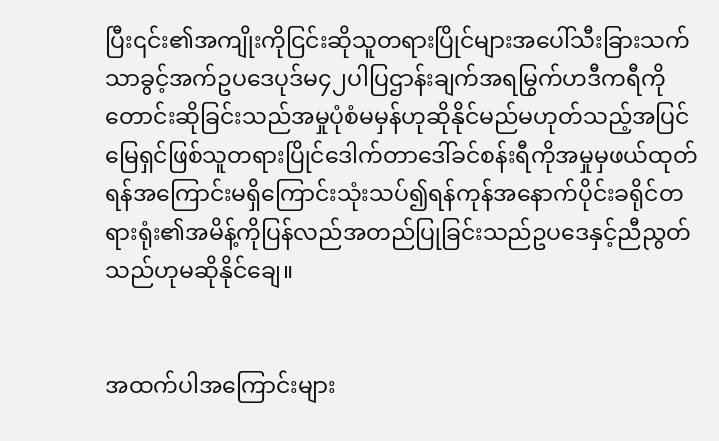ပြီး၎င်း၏အကျိုးကိုငြင်းဆိုသူတရားပြိုင်များအပေါ်သီးခြားသက်သာခွင့်အက်ဥပဒေပုဒ်မ၄၂ပါပြဌာန်းချက်အရမြွက်ဟဒီကရီကိုတောင်းဆိုခြင်းသည်အမှုပုံစံမမှန်ဟုဆိုနိုင်မည်မဟုတ်သည့်အပြင်မြေရှင်ဖြစ်သူတရားပြိုင်ဒေါက်တာဒေါ်ခင်စန်းရီကိုအမှုမှဖယ်ထုတ်ရန်အကြောင်းမရှိကြောင်းသုံးသပ်၍ရန်ကုန်အနောက်ပိုင်းခရိုင်တရားရုံး၏အမိန့်ကိုပြန်လည်အတည်ပြုခြင်းသည်ဥပဒေနှင့်ညီညွတ်သည်ဟုမဆိုနိုင်ချေ။


အထက်ပါအကြောင်းများ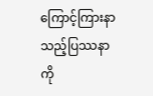ကြောင့်ကြားနာသည့်ပြဿနာကို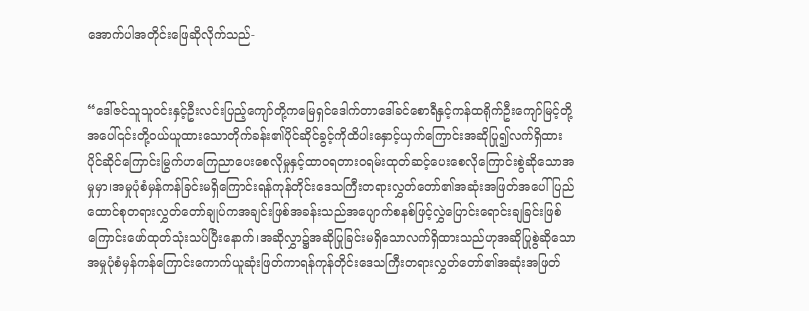အောက်ပါအတိုင်းဖြေဆိုလိုက်သည်-


“ဒေါ်ဇင်သူသူဝင်းနှင့်ဦးလင်းပြည့်ကျော်တို့ကမြေရှင်ဒေါက်တာဒေါ်ခင်စောရီနှင့်ကန်ထရိုက်ဦးကျော်မြင့်တို့အပေါ်၎င်းတို့ဝယ်ယူထားသောတိုက်ခန်း၏ပိုင်ဆိုင်ခွင့်ကိုထိပါးနှောင့်ယှက်ကြောင်းအဆိုပြု၍လက်ရှိထားပိုင်ဆိုင်ကြောင်းမြွက်ဟကြေညာပေးစေလိုမှုနှင့်ထာဝရတားဝရမ်းထုတ်ဆင့်ပေးစေလိုကြောင်းစွဲဆိုသောအမှုမှာ၊အမှုပုံစံမှန်ကန်ခြင်းမရှိကြောင်းရန်ကုန်တိုင်းဒေသကြီးတရားလွှတ်တော်၏အဆုံးအဖြတ်အပေါ်ပြည်ထောင်စုတရားလွှတ်တော်ချုပ်ကအချင်းဖြစ်အခန်းသည်အပျောက်စနစ်ဖြင့်လွှဲပြောင်းရောင်းချခြင်းဖြစ်ကြောင်းဖော်ထုတ်သုံးသပ်ပြီးနောက်၊အဆိုလွှာ၌အဆိုပြုခြင်းမရှိသောလက်ရှိထားသည်ဟုအဆိုပြုစွဲဆိုသောအမှုပုံစံမှန်ကန်ကြောင်းကောက်ယူဆုံးဖြတ်ကာရန်ကုန်တိုင်းဒေသကြီးတရားလွှတ်တော်၏အဆုံးအဖြတ်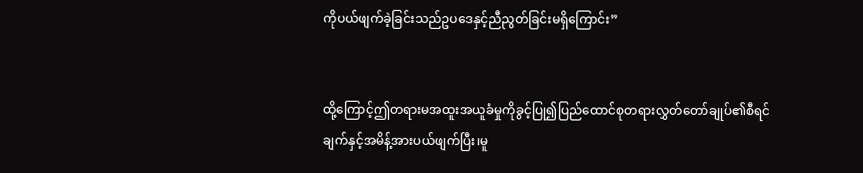ကိုပယ်ဖျက်ခဲ့ခြင်းသည်ဥပဒေနှင့်ညီညွတ်ခြင်းမရှိကြောင်း”


ထို့ကြောင့်ဤတရားမအထူးအယူခံမှုကိုခွင့်ပြု၍ပြည်ထောင်စုတရားလွှတ်တော်ချုပ်၏စီရင်ချက်နှင့်အမိန့်အားပယ်ဖျက်ပြီး၊မူ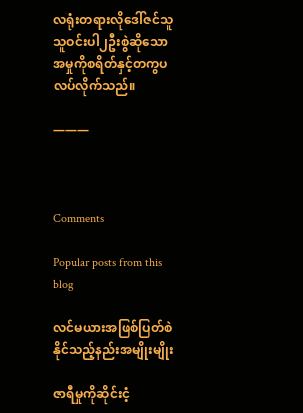လရုံးတရားလိုဒေါ်ဇင်သူသူဝင်းပါ၂ဦးစွဲဆိုသောအမှုကိုစရိတ်နှင့်တကွပလပ်လိုက်သည်။

———



Comments

Popular posts from this blog

လင်မယားအဖြစ်ပြတ်စဲနိုင်သည့်နည်းအမျိုးမျိုး

ဇာရီမှုကိုဆိုင်းငံ့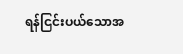ရန်ငြင်းပယ်သောအ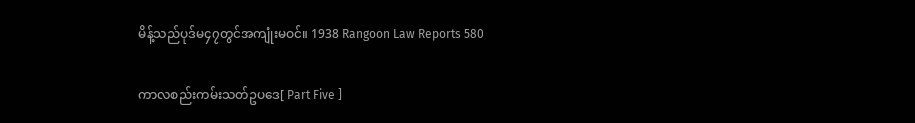မိန့်သည်ပုဒ်မ၄၇တွင်အကျုံးမဝင်။ 1938 Rangoon Law Reports 580

ကာလစည်းကမ်းသတ်ဥပဒေ[ Part Five ]